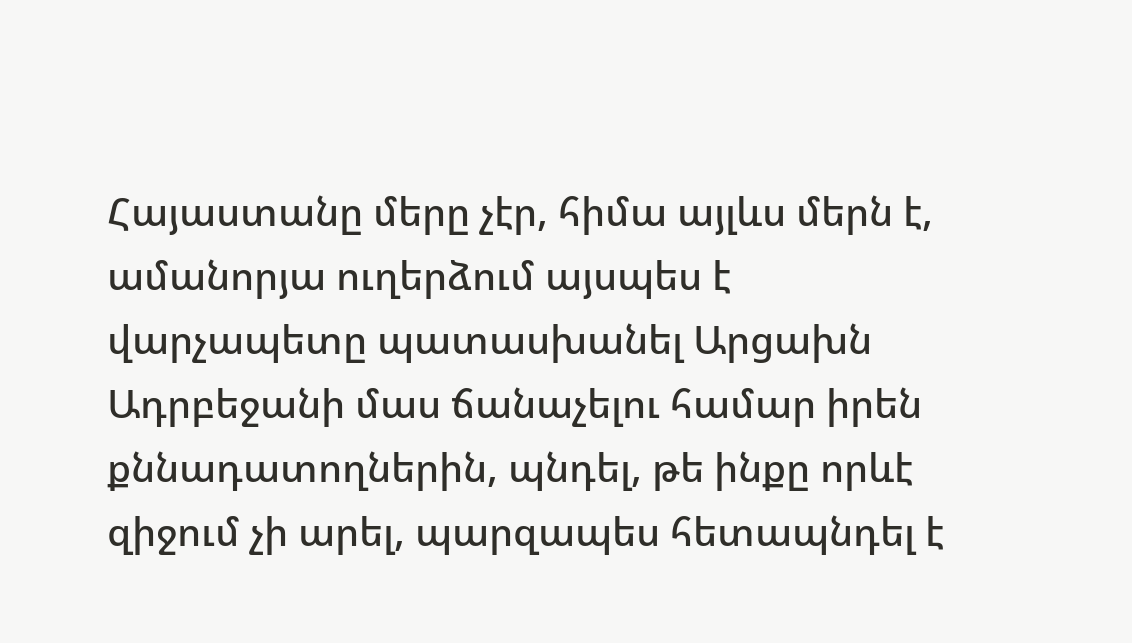Հայաստանը մերը չէր, հիմա այլևս մերն է, ամանորյա ուղերձում այսպես է վարչապետը պատասխանել Արցախն Ադրբեջանի մաս ճանաչելու համար իրեն քննադատողներին, պնդել, թե ինքը որևէ զիջում չի արել, պարզապես հետապնդել է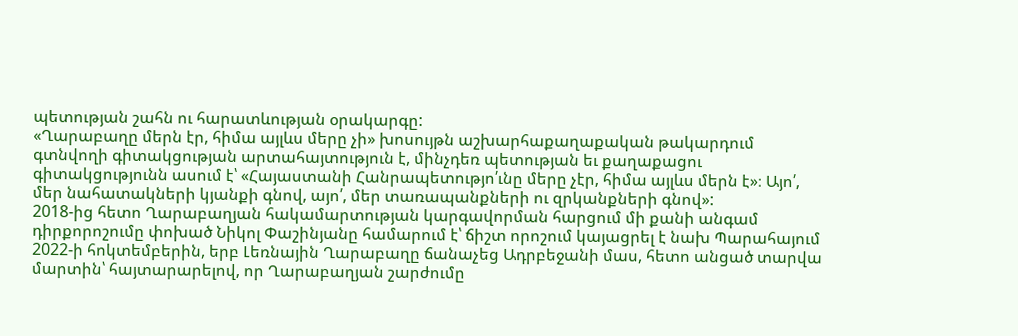պետության շահն ու հարատևության օրակարգը:
«Ղարաբաղը մերն էր, հիմա այլևս մերը չի» խոսույթն աշխարհաքաղաքական թակարդում գտնվողի գիտակցության արտահայտություն է, մինչդեռ պետության եւ քաղաքացու գիտակցությունն ասում է՝ «Հայաստանի Հանրապետությո՛ւնը մերը չէր, հիմա այլևս մերն է»։ Այո՛, մեր նահատակների կյանքի գնով, այո՛, մեր տառապանքների ու զրկանքների գնով»:
2018-ից հետո Ղարաբաղյան հակամարտության կարգավորման հարցում մի քանի անգամ դիրքորոշումը փոխած Նիկոլ Փաշինյանը համարում է՝ ճիշտ որոշում կայացրել է նախ Պարահայում 2022-ի հոկտեմբերին, երբ Լեռնային Ղարաբաղը ճանաչեց Ադրբեջանի մաս, հետո անցած տարվա մարտին՝ հայտարարելով, որ Ղարաբաղյան շարժումը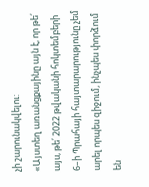չի շարունակվելու:
«Այստեղ առանցքայինը այն է, որ թե՛ այս, թե՛ 2022 թվականի հոկտեմբերի 6–ի Պրահայի հայտարարությունը չեմ արել որպես զիջում, ինչպես փորձում են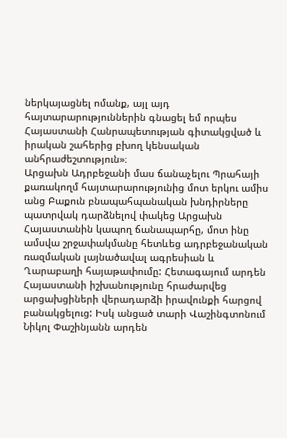ներկայացնել ոմանք, այլ այդ հայտարարություններին գնացել եմ որպես Հայաստանի Հանրապետության գիտակցված և իրական շահերից բխող կենսական անհրաժեշտություն»։
Արցախն Ադրբեջանի մաս ճանաչելու Պրահայի քառակողմ հայտարարությունից մոտ երկու ամիս անց Բաքուն բնապահպանական խնդիրները պատրվակ դարձնելով փակեց Արցախն Հայաստանին կապող ճանապարհը, մոտ ինը ամսվա շրջափակմանը հետևեց ադրբեջանական ռազմական լայնածավալ ագրեսիան և Ղարաբաղի հայաթափումը: Հետագայում արդեն Հայաստանի իշխանությունը հրաժարվեց արցախցիների վերադարձի իրավունքի հարցով բանակցելուց: Իսկ անցած տարի Վաշինգտոնում Նիկոլ Փաշինյանն արդեն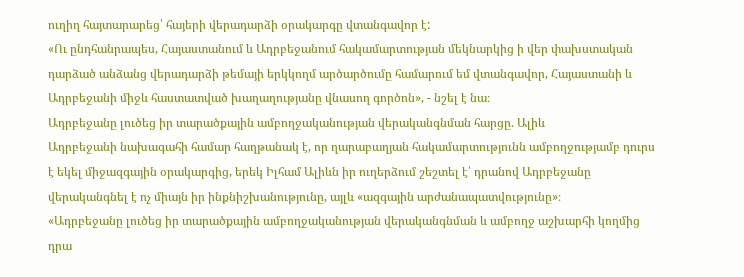ուղիղ հայտարարեց՝ հայերի վերադարձի օրակարգը վտանգավոր է:
«Ու ընդհանրապես, Հայաստանում և Ադրբեջանում հակամարտության մեկնարկից ի վեր փախստական դարձած անձանց վերադարձի թեմայի երկկողմ արծարծումը համարում եմ վտանգավոր, Հայաստանի և Ադրբեջանի միջև հաստատված խաղաղությանը վնասող գործոն», - նշել է նա։
Ադրբեջանը լուծեց իր տարածքային ամբողջականության վերականգնման հարցը. Ալիև
Ադրբեջանի նախագահի համար հաղթանակ է, որ ղարաբաղյան հակամարտությունն ամբողջությամբ դուրս է եկել միջազգային օրակարգից, երեկ Իլհամ Ալիևն իր ուղերձում շեշտել է՝ դրանով Ադրբեջանը վերականգնել է ոչ միայն իր ինքնիշխանությունը, այլև «ազգային արժանապատվությունը»։
«Ադրբեջանը լուծեց իր տարածքային ամբողջականության վերականգնման և ամբողջ աշխարհի կողմից դրա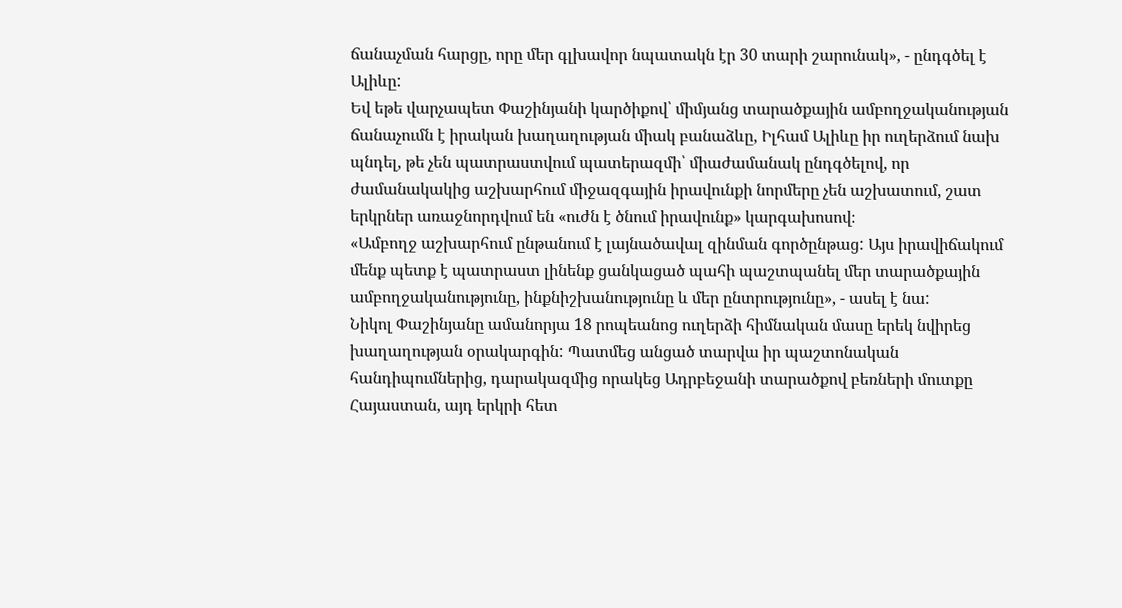ճանաչման հարցը, որը մեր գլխավոր նպատակն էր 30 տարի շարունակ», - ընդգծել է Ալիևը:
Եվ եթե վարչապետ Փաշինյանի կարծիքով՝ միմյանց տարածքային ամբողջականության ճանաչումն է իրական խաղաղության միակ բանաձևը, Իլհամ Ալիևը իր ուղերձում նախ պնդել, թե չեն պատրաստվում պատերազմի՝ միաժամանակ ընդգծելով, որ ժամանակակից աշխարհում միջազգային իրավունքի նորմերը չեն աշխատում, շատ երկրներ առաջնորդվում են «ուժն է ծնում իրավունք» կարգախոսով։
«Ամբողջ աշխարհում ընթանում է լայնածավալ զինման գործընթաց: Այս իրավիճակում մենք պետք է պատրաստ լինենք ցանկացած պահի պաշտպանել մեր տարածքային ամբողջականությունը, ինքնիշխանությունը և մեր ընտրությունը», - ասել է նա:
Նիկոլ Փաշինյանը ամանորյա 18 րոպեանոց ուղերձի հիմնական մասը երեկ նվիրեց խաղաղության օրակարգին: Պատմեց անցած տարվա իր պաշտոնական հանդիպումներից, դարակազմից որակեց Ադրբեջանի տարածքով բեռների մուտքը Հայաստան, այդ երկրի հետ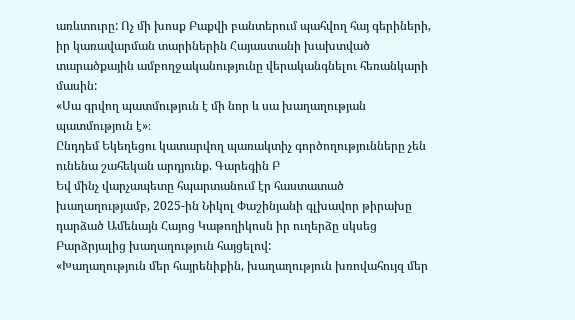առևտուրը: Ոչ մի խոսք Բաքվի բանտերում պահվող հայ գերիների, իր կառավարման տարիներին Հայաստանի խախտված տարածքային ամբողջականությունը վերականգնելու հեռանկարի մասին:
«Սա գրվող պատմություն է մի նոր և սա խաղաղության պատմություն է»։
Ընդդեմ Եկեղեցու կատարվող պառակտիչ գործողությունները չեն ունենա շահեկան արդյունք. Գարեգին Բ
Եվ մինչ վարչապետը հպարտանում էր հաստատած խաղաղությամբ, 2025-ին Նիկոլ Փաշինյանի գլխավոր թիրախը դարձած Ամենայն Հայոց Կաթողիկոսն իր ուղերձը սկսեց Բարձրյալից խաղաղություն հայցելով:
«Խաղաղություն մեր հայրենիքին, խաղաղություն խռովահույզ մեր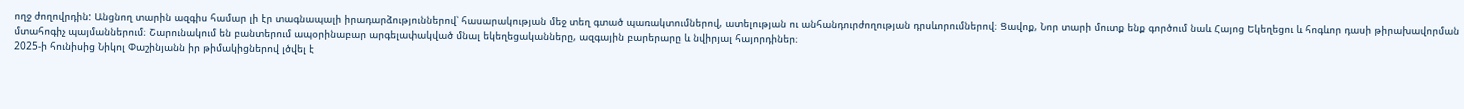ողջ ժողովրդին: Անցնող տարին ազգիս համար լի էր տագնապալի իրադարձություններով՝ հասարակության մեջ տեղ գտած պառակտումներով, ատելության ու անհանդուրժողության դրսևորումներով։ Ցավոք, Նոր տարի մուտք ենք գործում նաև Հայոց Եկեղեցու և հոգևոր դասի թիրախավորման մտահոգիչ պայմաններում։ Շարունակում են բանտերում ապօրինաբար արգելափակված մնալ եկեղեցականները, ազգային բարերարը և նվիրյալ հայորդիներ։
2025-ի հունիսից Նիկոլ Փաշինյանն իր թիմակիցներով լծվել է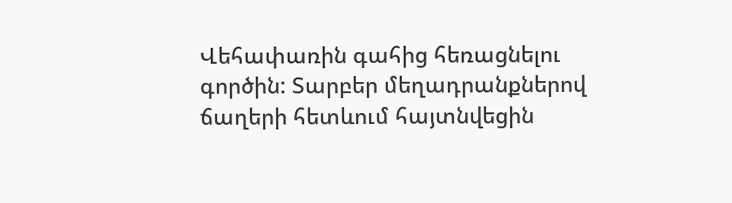Վեհափառին գահից հեռացնելու գործին: Տարբեր մեղադրանքներով ճաղերի հետևում հայտնվեցին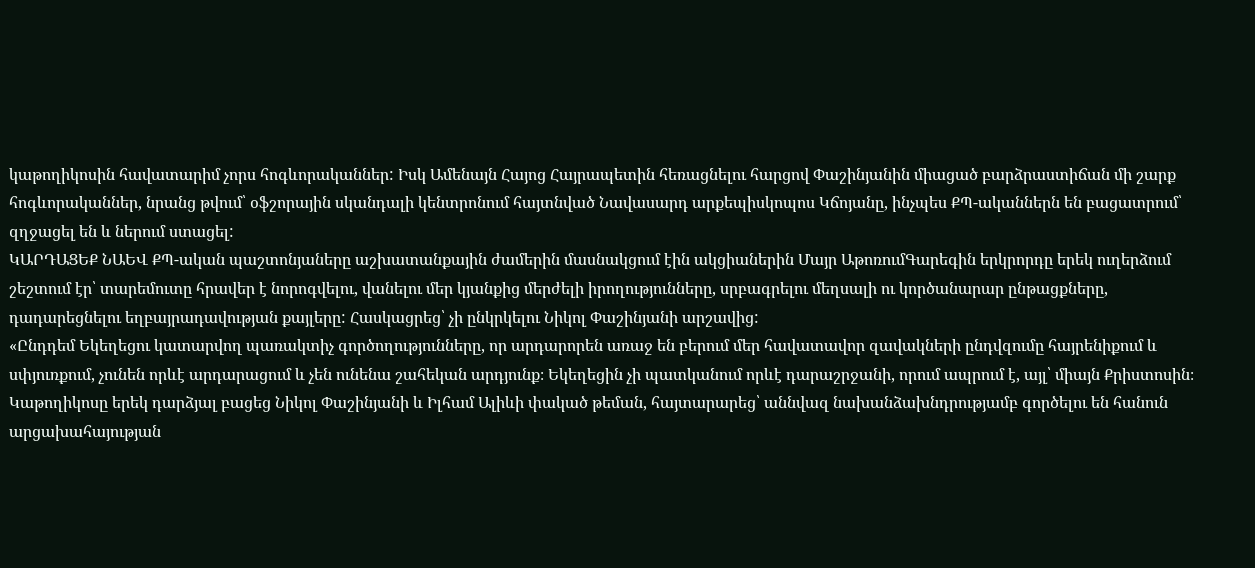կաթողիկոսին հավատարիմ չորս հոգևորականներ: Իսկ Ամենայն Հայոց Հայրապետին հեռացնելու հարցով Փաշինյանին միացած բարձրաստիճան մի շարք հոգևորականներ, նրանց թվում՝ օֆշորային սկանդալի կենտրոնում հայտնված Նավասարդ արքեպիսկոպոս Կճոյանը, ինչպես ՔՊ-ականներն են բացատրում՝ զղջացել են և ներում ստացել:
ԿԱՐԴԱՑԵՔ ՆԱԵՎ ՔՊ-ական պաշտոնյաները աշխատանքային ժամերին մասնակցում էին ակցիաներին Մայր ԱթոռումԳարեգին երկրորդը երեկ ուղերձում շեշտում էր՝ տարեմուտը հրավեր է նորոգվելու, վանելու մեր կյանքից մերժելի իրողությունները, սրբագրելու մեղսալի ու կործանարար ընթացքները, դադարեցնելու եղբայրադավության քայլերը: Հասկացրեց՝ չի ընկրկելու Նիկոլ Փաշինյանի արշավից:
«Ընդդեմ Եկեղեցու կատարվող պառակտիչ գործողությունները, որ արդարորեն առաջ են բերում մեր հավատավոր զավակների ընդվզումը հայրենիքում և սփյուռքում, չունեն որևէ արդարացում և չեն ունենա շահեկան արդյունք։ Եկեղեցին չի պատկանում որևէ դարաշրջանի, որում ապրում է, այլ՝ միայն Քրիստոսին։
Կաթողիկոսը երեկ դարձյալ բացեց Նիկոլ Փաշինյանի և Իլհամ Ալիևի փակած թեման, հայտարարեց՝ աննվազ նախանձախնդրությամբ գործելու են հանուն արցախահայության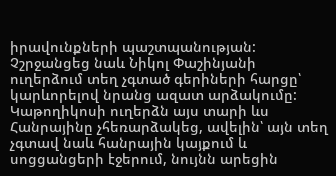իրավունքների պաշտպանության: Չշրջանցեց նաև Նիկոլ Փաշինյանի ուղերձում տեղ չգտած գերիների հարցը՝ կարևորելով նրանց ազատ արձակումը:
Կաթողիկոսի ուղերձն այս տարի ևս Հանրայինը չհեռարձակեց, ավելին՝ այն տեղ չգտավ նաև հանրային կայքում և սոցցանցերի էջերում, նույնն արեցին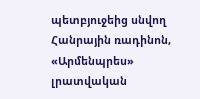պետբյուջեից սնվող Հանրային ռադինոն, «Արմենպրես» լրատվական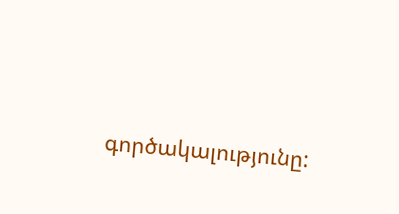գործակալությունը: